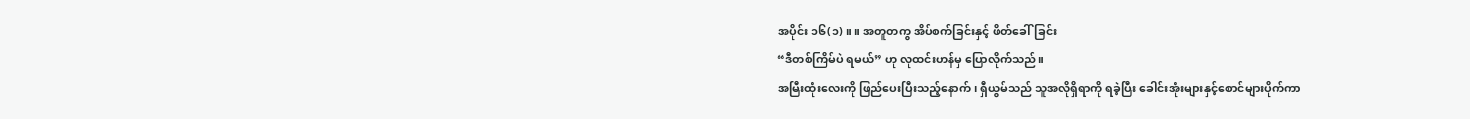အပိုင်း ၁၆(၁) ။ ။ အတူတကွ အိပ်စက်ခြင်းနှင့် ဖိတ်ခေါ်ခြင်း
“ဒီတစ်ကြိမ်ပဲ ရမယ်” ဟု လုထင်းဟန်မှ ပြောလိုက်သည်။
အမြီးထုံးလေးကို ဖြည်ပေးပြီးသည့်နောက်၊ ရှီယွမ်သည် သူအလိုရှိရာကို ရခဲ့ပြီး ခေါင်းအုံးများနှင့်စောင်များပိုက်ကာ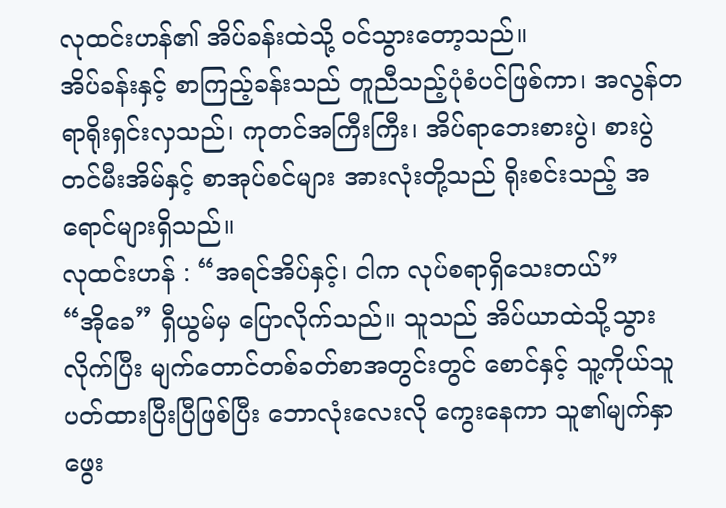လုထင်းဟန်၏ အိပ်ခန်းထဲသို့ ဝင်သွားတော့သည်။
အိပ်ခန်းနှင့် စာကြည့်ခန်းသည် တူညီသည့်ပုံစံပင်ဖြစ်ကာ၊ အလွန်တရာရိုးရှင်းလှသည်၊ ကုတင်အကြီးကြီး၊ အိပ်ရာဘေးစားပွဲ၊ စားပွဲတင်မီးအိမ်နှင့် စာအုပ်စင်များ အားလုံးတို့သည် ရိုးစင်းသည့် အရောင်များရှိသည်။
လုထင်းဟန် : “အရင်အိပ်နှင့်၊ ငါက လုပ်စရာရှိသေးတယ်”
“အိုခေ” ရှီယွမ်မှ ပြောလိုက်သည်။ သူသည် အိပ်ယာထဲသို့သွားလိုက်ပြီး မျက်တောင်တစ်ခတ်စာအတွင်းတွင် စောင်နှင့် သူ့ကိုယ်သူ ပတ်ထားပြီးပြီဖြစ်ပြီး ဘောလုံးလေးလို ကွေးနေကာ သူ၏မျက်နှာဖွေး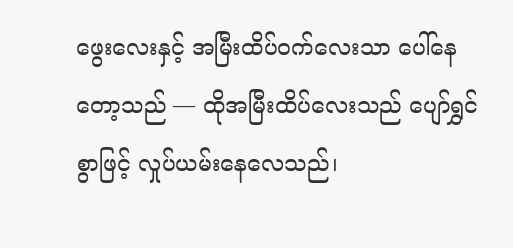ဖွေးလေးနှင့် အမြီးထိပ်ဝက်လေးသာ ပေါ်နေတော့သည် — ထိုအမြီးထိပ်လေးသည် ပျော်ရွှင်စွာဖြင့် လှုပ်ယမ်းနေလေသည်၊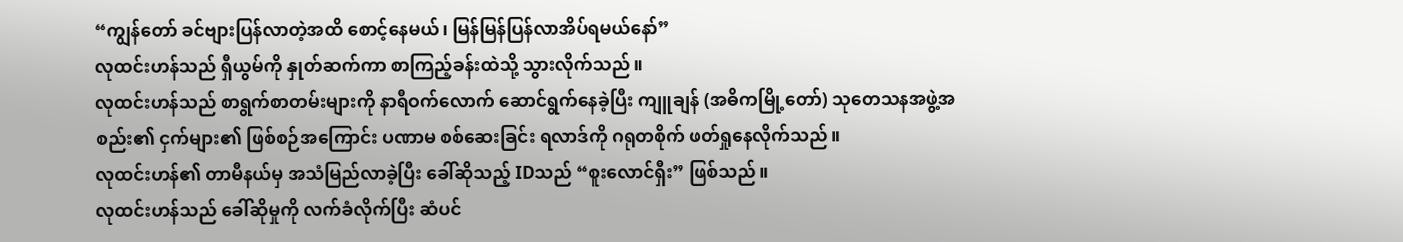“ကျွန်တော် ခင်ဗျားပြန်လာတဲ့အထိ စောင့်နေမယ်၊ မြန်မြန်ပြန်လာအိပ်ရမယ်နော်”
လုထင်းဟန်သည် ရှီယွမ်ကို နှုတ်ဆက်ကာ စာကြည့်ခန်းထဲသို့ သွားလိုက်သည်။
လုထင်းဟန်သည် စာရွက်စာတမ်းများကို နာရီဝက်လောက် ဆောင်ရွက်နေခဲ့ပြီး ကျူချန် (အဓိကမြို့တော်) သုတေသနအဖွဲ့အစည်း၏ ငှက်များ၏ ဖြစ်စဉ်အကြောင်း ပဏာမ စစ်ဆေးခြင်း ရလာဒ်ကို ဂရုတစိုက် ဖတ်ရှုနေလိုက်သည်။
လုထင်းဟန်၏ တာမီနယ်မှ အသံမြည်လာခဲ့ပြီး ခေါ်ဆိုသည့် IDသည် “စူးလောင်ရှီး” ဖြစ်သည်။
လုထင်းဟန်သည် ခေါ်ဆိုမှုကို လက်ခံလိုက်ပြီး ဆံပင်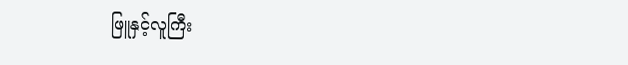ဖြူနှင့်လူကြီး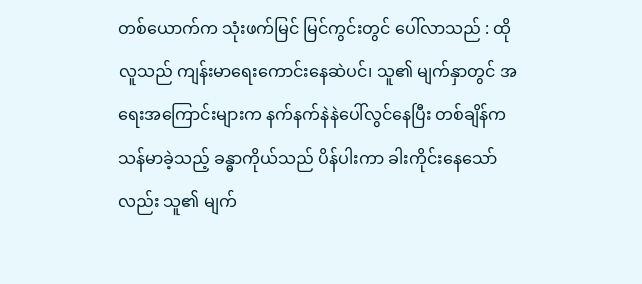တစ်ယောက်က သုံးဖက်မြင် မြင်ကွင်းတွင် ပေါ်လာသည် : ထိုလူသည် ကျန်းမာရေးကောင်းနေဆဲပင်၊ သူ၏ မျက်နှာတွင် အရေးအကြောင်းများက နက်နက်နဲနဲပေါ်လွင်နေပြီး တစ်ချိန်က သန်မာခဲ့သည့် ခန္ဓာကိုယ်သည် ပိန်ပါးကာ ခါးကိုင်းနေသော်လည်း သူ၏ မျက်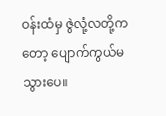ဝန်းထံမှ ဇွဲလုံ့လတို့ကတော့ ပျောက်ကွယ်မသွားပေ။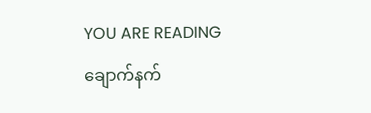YOU ARE READING
ချောက်နက်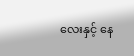လေးနှင့် နေ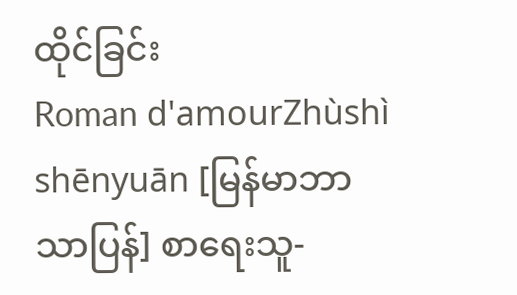ထိုင်ခြင်း
Roman d'amourZhùshì shēnyuān [မြန်မာဘာသာပြန်] စာရေးသူ-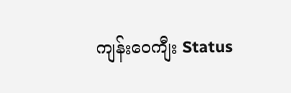ကျန်းဝေကျီး Status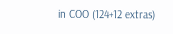in COO (124+12 extras)